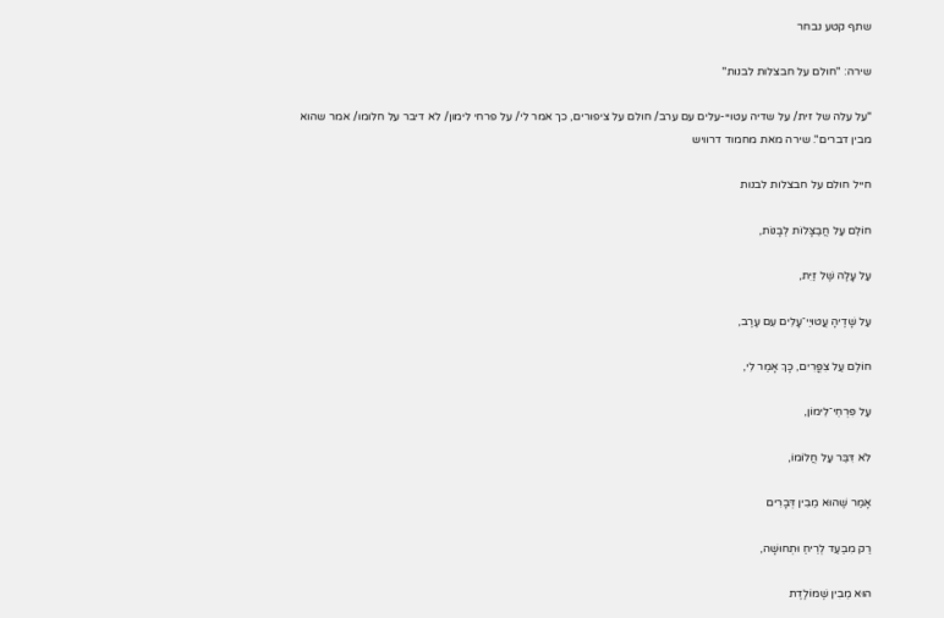שתף קטע נבחר

שירה: "חולם על חבצלות לבנות"

"על עלה של זית/ על שדיה עטויי-עלים עם ערב/ חולם על ציפורים, כך אמר לי/ על פרחי לימון/ לא דיבר על חלומו/ אמר שהוא מבין דברים". שירה מאת מחמוד דרוויש

חייל חולם על חבצלות לבנות

חוֹלֵם עַל חֲבַצָּלוֹת לְבָנוֹת,

עַל עָלֶה שֶׁל זַיִת,

עַל שָׁדֶיהָ עֲטוּיֵי־עָלִים עִם עֶרֶב,

חוֹלֵם עַל צִפֳּרִים, כָּךְ אָמַר לִי,

עַל פִּרְחֵי־לִימוֹן,

לֹא דִּבֵּר עַל חֲלוֹמוֹ,

אָמַר שֶׁהוּא מֵבִין דְּבָרִים

רַק מִבַּעַד לְרֵיחַ וּתְחוּשָׁה,

הוּא מֵבִין שֶׁמּוֹלֶדֶת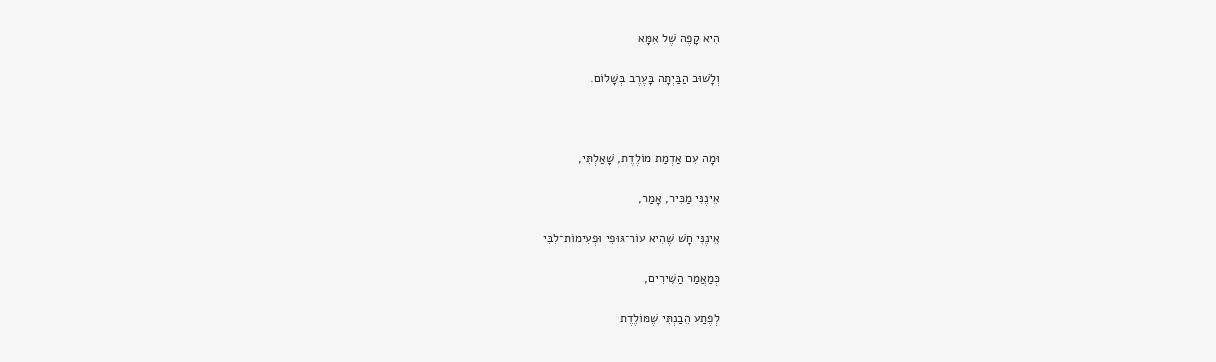הִיא קָפֶה שֶׁל אִמָּא

וְלָשׁוּב הַבַּיְתָה בָּעֶרֶב בְּשָׁלוֹם.



וּמָה עִם אַדְמַת מוֹלֶדֶת, שָׁאַלְתִּי,

אֵינֶנִּי מַכִּיר, אָמַר,

אֵינֶנִּי חָשׁ שֶׁהִיא עוֹר־גּוּפִי וּפְעִימוֹת־לִבִּי

כְּמַאֲמַר הַשִּׁירִים,

לְפֶתַע הֵבַנְתִּי שֶׁמּוֹלֶדֶת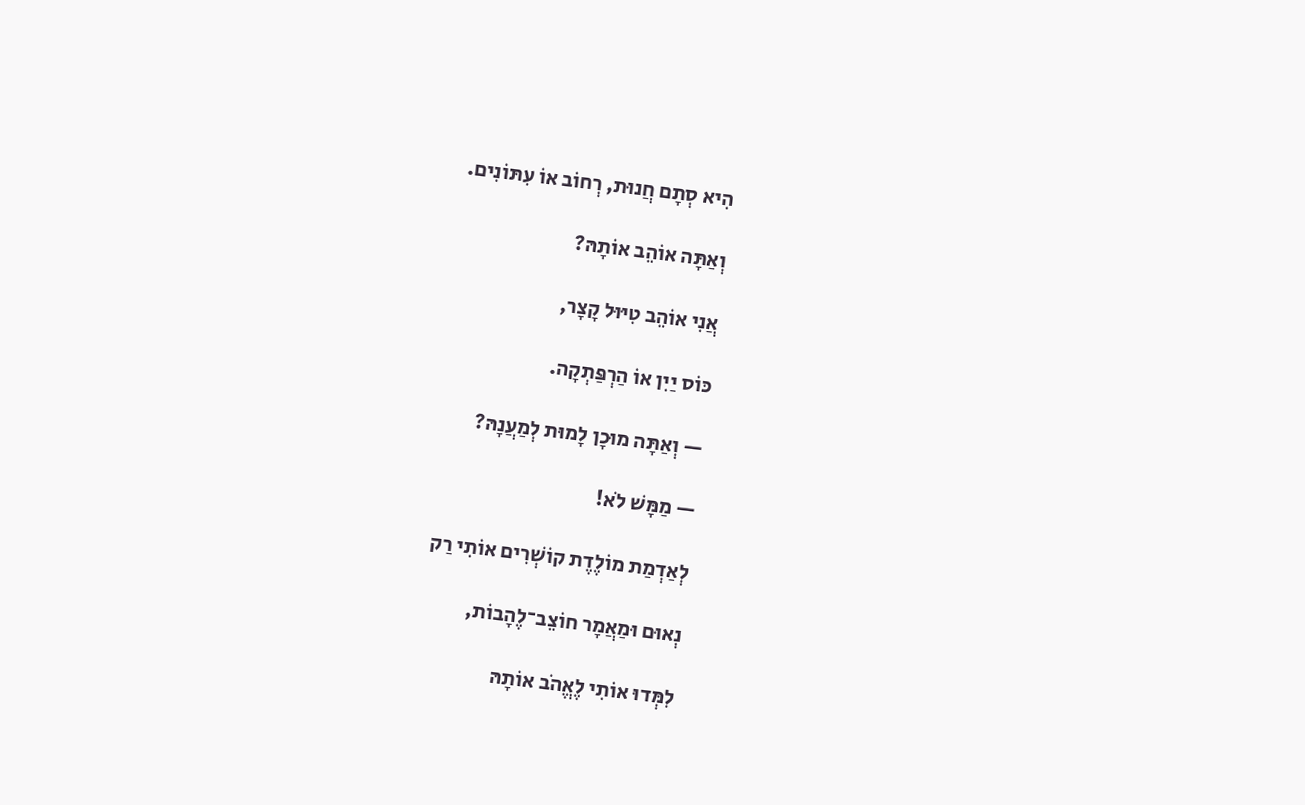הִיא סְתָם חֲנוּת, רְחוֹב אוֹ עִתּוֹנִים.

וְאַתָּה אוֹהֵב אוֹתָהּ?

אֲנִי אוֹהֵב טִיּוּל קָצָר,

כּוֹס יַיִן אוֹ הַרְפַּתְקָה.

— וְאַתָּה מוּכָן לָמוּת לְמַעֲנָהּ?

— מַמָּשׁ לֹא!

לְאַדְמַת מוֹלֶדֶת קוֹשְׁרִים אוֹתִי רַק

נְאוּם וּמַאֲמָר חוֹצֵב־לֶהָבוֹת,

לִמְּדוּ אוֹתִי לֶאֱהֹב אוֹתָהּ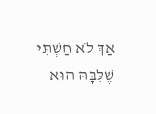אַךְ לֹא חַשְׁתִּי שֶׁלִּבָּהּ הוּא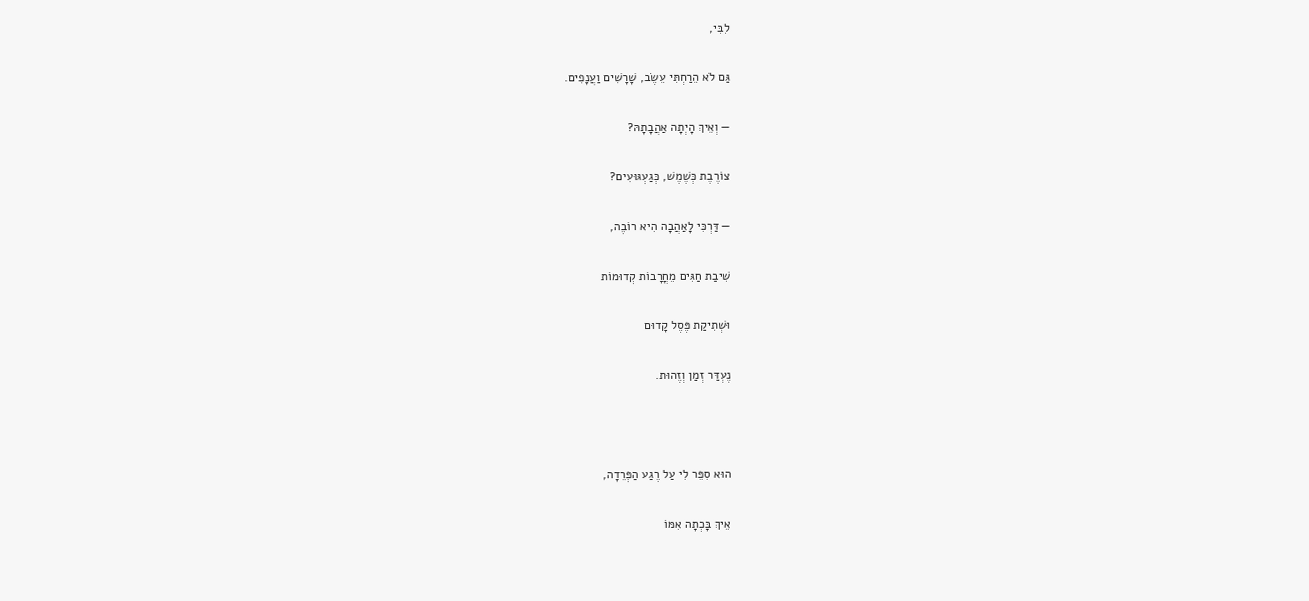לִבִּי,

גַּם לֹא הֵרַחְתִּי עֵשֶׂב, שָׁרָשִׁים וַעֲנָפִים.

— וְאֵיךְ הָיְתָה אַהֲבָתָהּ?

צוֹרֶבֶת כְּשֶׁמֶשׁ, כְּגַעְגּוּעִים?

— דַּרְכִּי לָאַהֲבָה הִיא רוֹבֶה,

שִׁיבַת חַגִּים מֵחֳרָבוֹת קְדוּמוֹת

וּשְׁתִיקַת פֶּסֶל קָדוּם

נֶעְדַּר זְמַן וְזֶהוּת.



הוּא סִפֵּר לִי עַל רֶגַע הַפְּרֵדָה,

אֵיךְ בָּכְתָה אִמּוֹ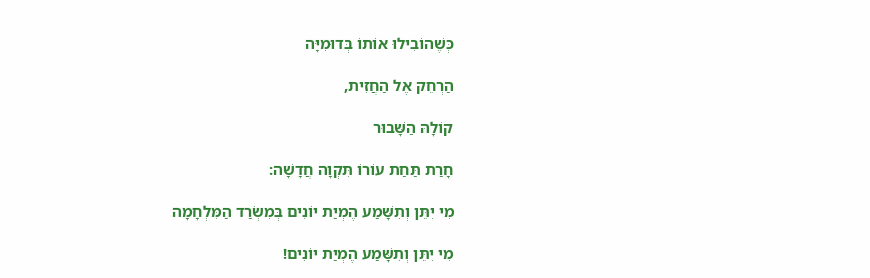כְּשֶׁהוֹבִילוּ אוֹתוֹ בְּדוּמִיָּה

הַרְחֵק אֶל הַחֲזִית,

קוֹלָהּ הַשָּׁבוּר

חָרַת תַּחַת עוֹרוֹ תִּקְוָה חֲדָשָׁה:

מִי יִתֵּן וְתִשָּׁמַע הֶמְיַת יוֹנִים בְּמִשְׂרַד הַמִּלְחָמָה

מִי יִתֵּן וְתִשָּׁמַע הֶמְיַת יוֹנִים!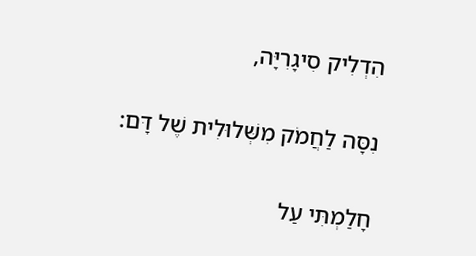הִדְלִיק סִיגָרִיָּה,

נִסָּה לַחֲמֹק מִשְּׁלוּלִית שֶׁל דָּם:

חָלַמְתִּי עַל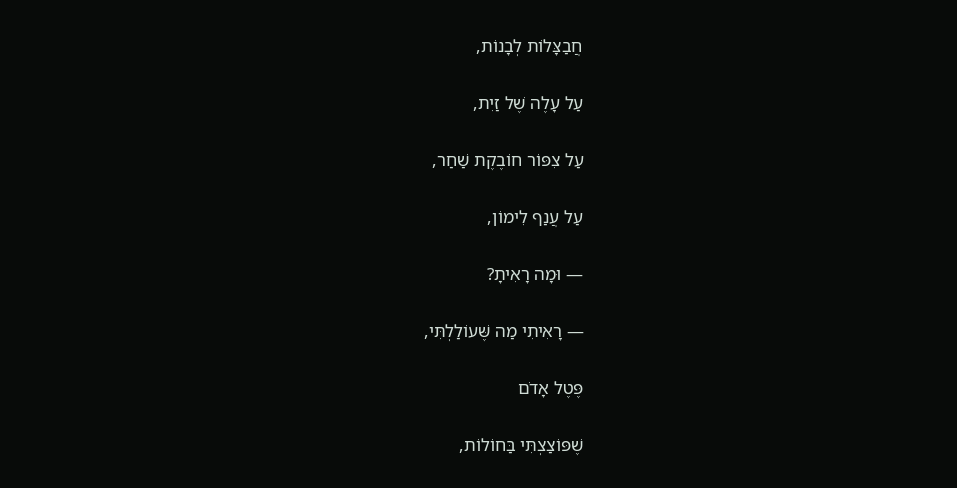חֲבַצָּלוֹת לְבָנוֹת,

עַל עָלֶה שֶׁל זַיִת,

עַל צִפּוֹר חוֹבֶקֶת שַׁחַר,

עַל עֲנַף לִימוֹן,

— וּמָה רָאִיתָ?

— רָאִיתִי מַה שֶּׁעוֹלַלְתִּי,

פֶּטֶל אָדֹם

שֶׁפּוֹצַצְתִּי בַּחוֹלוֹת,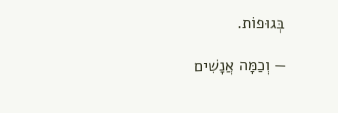בְּגוּפוֹת.

— וְכַמָּה אֲנָשִׁים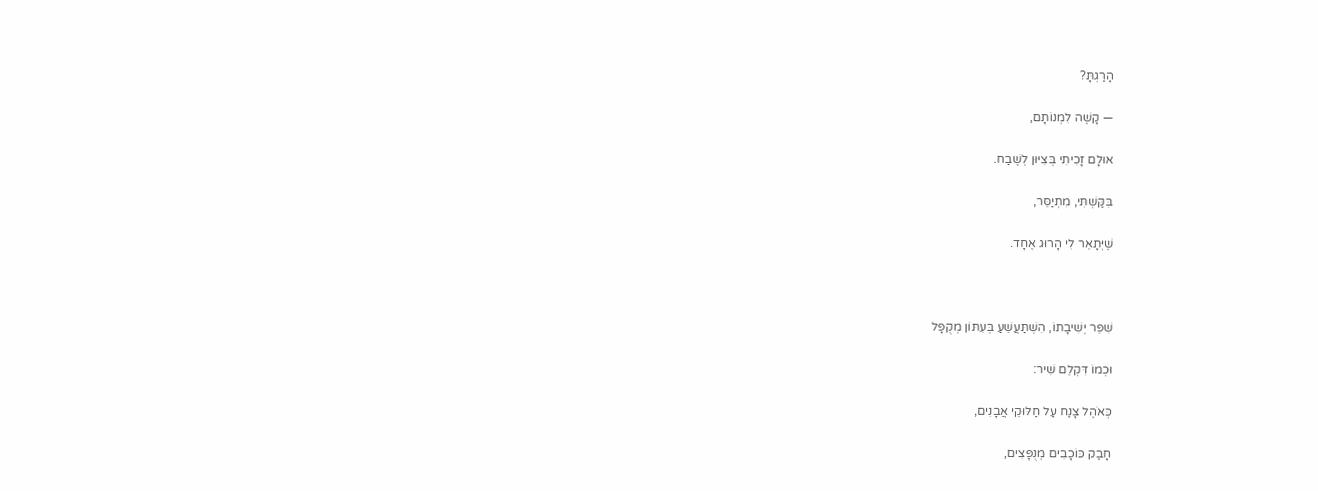הָרַגְתָּ?

— קָשֶׁה לִמְנוֹתָם,

אוּלָם זָכִיתִי בְּצִיּוּן לְשֶׁבַח.

בִּקַּשְׁתִּי, מִתְיַסֵּר,

שֶׁיְּתָאֵר לִי הָרוּג אֶחָד.



שִׁפֵּר יְשִׁיבָתוֹ, הִשְׁתַּעֲשֵׁעַ בְּעִתּוֹן מְקֻפָּל

וּכְמוֹ דִּקְלֵם שִׁיר:

כְּאֹהֶל צָנַח עַל חַלּוּקֵי אֲבָנִים,

חָבַק כּוֹכָבִים מְנֻפָּצִים,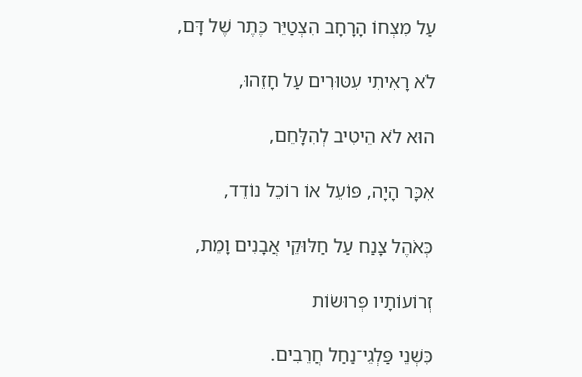עַל מִצְחוֹ הָרָחָב הִצְטַיֵּר כֶּתֶר שֶׁל דָּם,

לֹא רָאִיתִי עִטּוּרִים עַל חָזֵהוּ,

הוּא לֹא הֵיטִיב לְהִלָּחֵם,

אִכָּר הָיָה, פּוֹעֵל אוֹ רוֹכֵל נוֹדֵד,

כְּאֹהֶל צָנַח עַל חַלּוּקֵי אֲבָנִים וָמֵת,

זְרוֹעוֹתָיו פְּרוּשׂוֹת

כִּשְׁנֵי פַּלְגֵי־נַחַל חֲרֵבִים.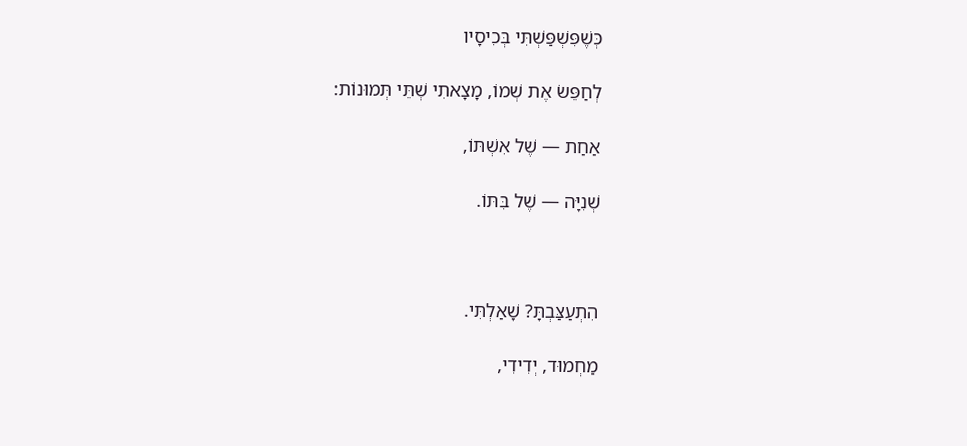כְּשֶׁפִּשְׁפַּשְׁתִּי בְּכִיסָיו

לְחַפֵּשׂ אֶת שְׁמוֹ, מָצָאתִי שְׁתֵּי תְּמוּנוֹת:

אַחַת — שֶׁל אִשְׁתּוֹ,

שְׁנִיָּה — שֶׁל בִּתּוֹ.



הִתְעַצַּבְתָּ? שָׁאַלְתִּי.

מַחְמוּד, יְדִידִי,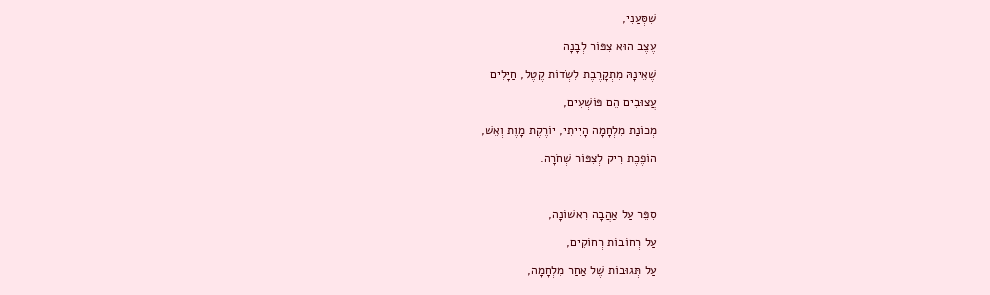שִׁסְּעַנִי,

עֶצֶב הוּא צִפּוֹר לְבָנָה

שֶׁאֵינָהּ מִתְקָרֶבֶת לִשְׂדוֹת קֶטֶל, חַיָּלִים

עֲצוּבִים הֵם פּוֹשְׁעִים,

מְכוֹנַת מִלְחָמָה הָיִיתִי, יוֹרֶקֶת מָוֶת וְאֵשׁ,

הוֹפֶכֶת רִיק לְצִפּוֹר שְׁחֹרָה.



סִפֵּר עַל אַהֲבָה רִאשׁוֹנָה,

עַל רְחוֹבוֹת רְחוֹקִים,

עַל תְּגוּבוֹת שֶׁל אַחַר מִלְחָמָה,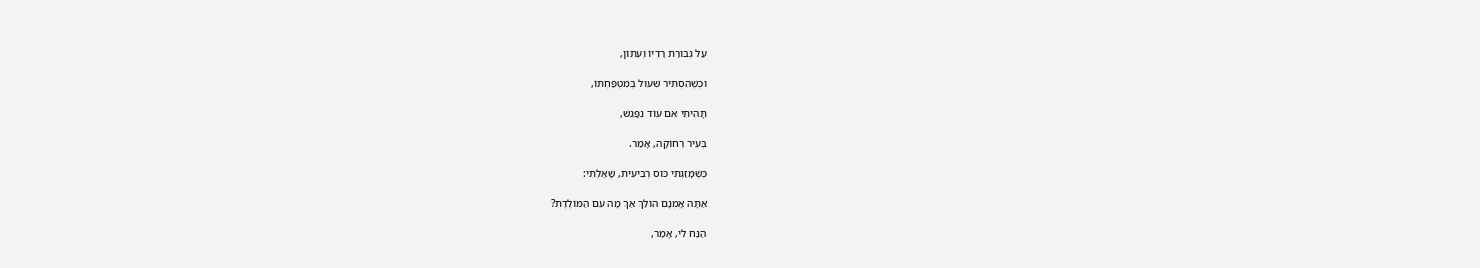עַל גְּבוּרַת רַדְיוֹ וְעִתּוֹן,

וּכְשֶׁהִסְתִּיר שִׁעוּל בְּמִטְפַּחְתּוֹ,

תָּהִיתִי אִם עוֹד נִפָּגֵשׁ,

בְּעִיר רְחוֹקָה, אָמַר.

כְּשֶׁמָּזַגְתִּי כּוֹס רְבִיעִית, שָׁאַלְתִּי:

אַתָּה אָמְנָם הוֹלֵךְ אַךְ מָה עִם הַמּוֹלֶדֶת?

הַנַּח לִי, אָמַר,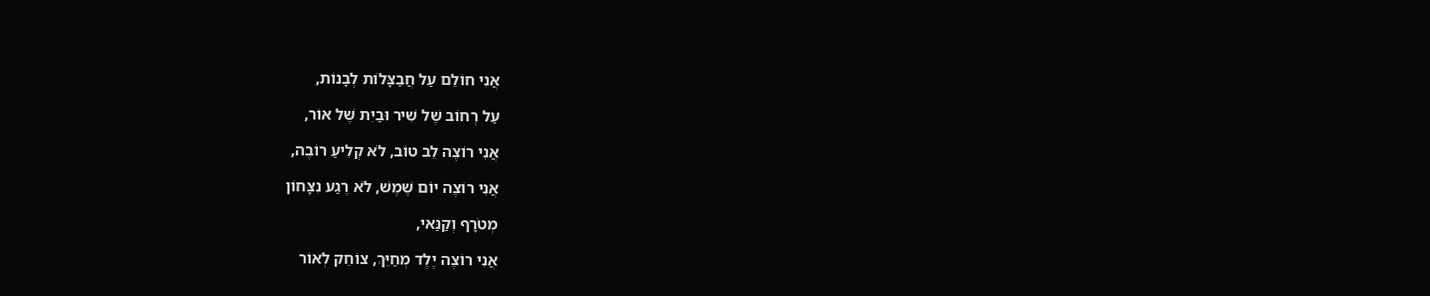אֲנִי חוֹלֵם עַל חֲבַצָּלוֹת לְבָנוֹת,

עַל רְחוֹב שֶׁל שִׁיר וּבַיִת שֶׁל אוֹר,

אֲנִי רוֹצֶה לֵב טוֹב, לֹא קְלִיעַ רוֹבֶה,

אֲנִי רוֹצֶה יוֹם שֶׁמֶשׁ, לֹא רֶגַע נִצָּחוֹן

מְטֹרָף וְקַנַּאי,

אֲנִי רוֹצֶה יֶלֶד מְחַיֵּךְ, צוֹחֵק לְאוֹר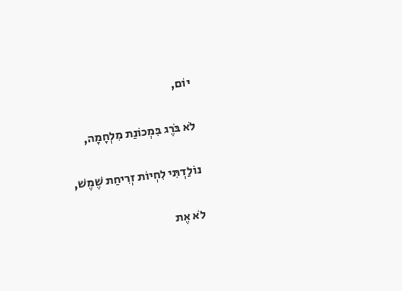יוֹם,

לֹא בֹּרֶג בִּמְכוֹנַת מִלְחָמָה,

נוֹלַדְתִּי לִחְיוֹת זְרִיחַת שֶׁמֶשׁ,

לֹא אֶת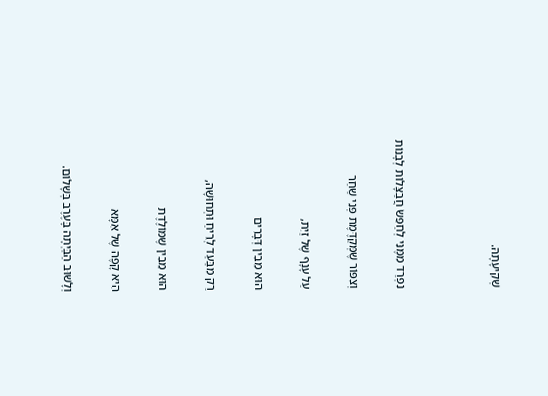שְׁקִיעָתָהּ.



נִפְרַד מִמֶּנִּי לְחַפֵּשׂ חֲבַצָּלוֹת לְבָנוֹת

וְצִפּוֹר שֶׁמְּקַדֶּמֶת פְּנֵי שַׁחַר

עַל עָנָף שֶׁל זַיִת,

הוּא מֵבִין דְּבָרִים

רַק מִבַּעַד לְרֵיחַ וּתְחוּשָׁה,

הוּא מֵבִין שֶׁמּוֹלֶדֶת

הִיא קָפֶה שֶׁל אִמָּא

וְלָשׁוּב הַבַּיְתָה בָּעֶרֶב בְּשָׁלוֹם.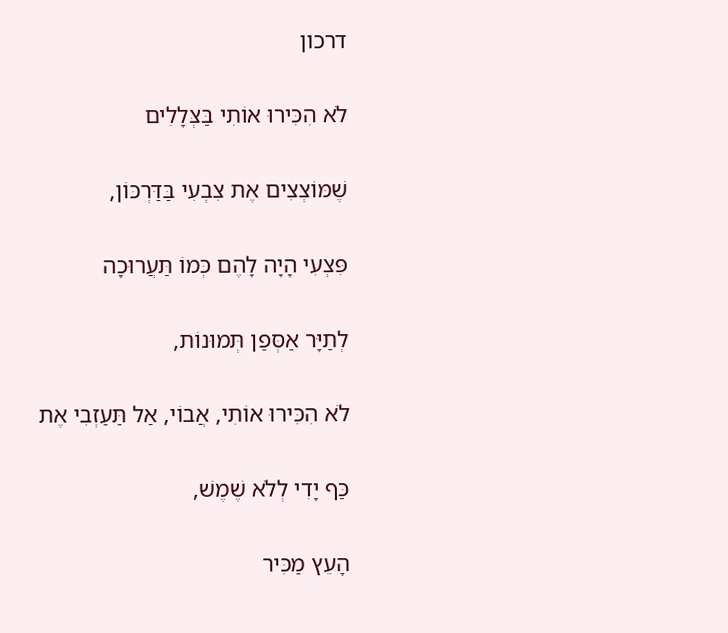דרכון

לֹא הִכִּירוּ אוֹתִי בַּצְּלָלִים

שֶׁמּוֹצְצִים אֶת צִבְעִי בַּדַּרְכּוֹן,

פִּצְעִי הָיָה לָהֶם כְּמוֹ תַּעֲרוּכָה

לְתַיָּר אַסְּפַן תְּמוּנוֹת,

לֹא הִכִּירוּ אוֹתִי, אֲבוֹי, אַל תַּעַזְבִי אֶת

כַּף יָדִי לְלֹא שֶׁמֶשׁ,

הָעֵץ מַכִּיר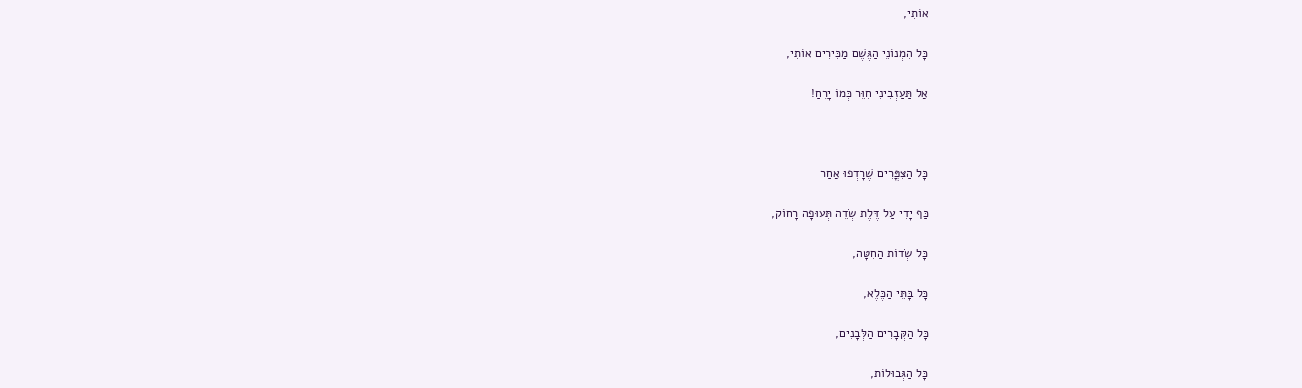אוֹתִי,

כָּל הִמְנוֹנֵי הַגֶּשֶׁם מַכִּירִים אוֹתִי,

אַל תַּעַזְבִינִי חִוֵּר כְּמוֹ יָרֵחַ!



כָּל הַצִּפֳּרִים שֶׁרָדְפוּ אַחַר

כַּף יָדִי עַל דֶּלֶת שְׂדֵה תְּעוּפָה רָחוֹק,

כָּל שְׂדוֹת הַחִטָּה,

כָּל בָּתֵּי הַכֶּלֶא,

כָּל הַקְּבָרִים הַלְּבָנִים,

כָּל הַגְּבוּלוֹת,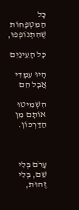כָּל הַמִּטְפָּחוֹת שֶׁהִתְנוֹפְפוּ,

כָּל הָעֵינַיִם

הָיוּ עִמָּדִי אֲבָל הֵם

הִשְׁמִיטוּ אוֹתָם מִן הַדַּרְכּוֹן.



עָרֹם בְּלִי שֵׁם, בְּלִי זֶהוּת,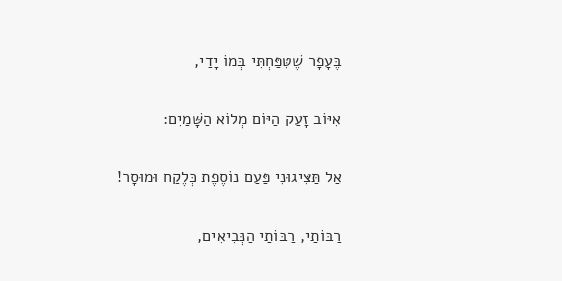בֶּעָפָר שֶׁטִּפַּחְתִּי בְּמוֹ יָדַי,

אִיּוֹב זָעַק הַיּוֹם מְלוֹא הַשָּׁמַיִם:

אַל תַּצִּיגוּנִי פַּעַם נוֹסֶפֶת כְּלֶקַח וּמוּסָר!

רַבּוֹתַי, רַבּוֹתַי הַנְּבִיאִים,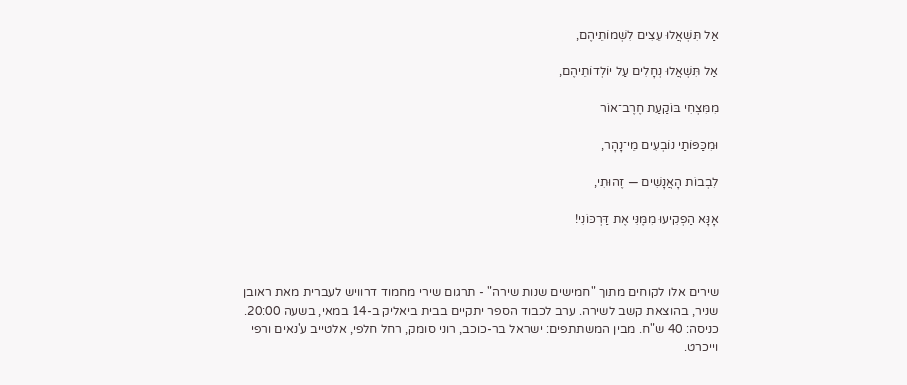אַל תִּשְׁאֲלוּ עֵצִים לִשְׁמוֹתֵיהֶם,

אַל תִּשְׁאֲלוּ נְחָלִים עַל יוֹלְדוֹתֵיהֶם,

מִמִּצְחִי בּוֹקַעַת חֶרֶב־אוֹר

וּמִכַּפּוֹתַי נוֹבְעִים מֵי־נָהָר,

לִבְבוֹת הָאֲנָשִׁים — זֶהוּתִי,

אָנָּא הַפְקִיעוּ מִמֶּנִּי אֶת דַּרְכּוֹנִי!



שירים אלו לקוחים מתוך "חמישים שנות שירה" - תרגום שירי מחמוד דרוויש לעברית מאת ראובן שניר, בהוצאת קשב לשירה. ערב לכבוד הספר יתקיים בבית ביאליק ב-14 במאי, בשעה 20:00. כניסה: 40 ש"ח. מבין המשתתפים: ישראל בר-כוכב, רוני סומק, רחל חלפי, אלטייב ע'נאים ורפי וייכרט.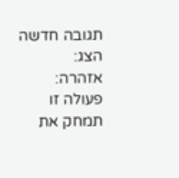תגובה חדשה
הצג:
אזהרה:
פעולה זו תמחק את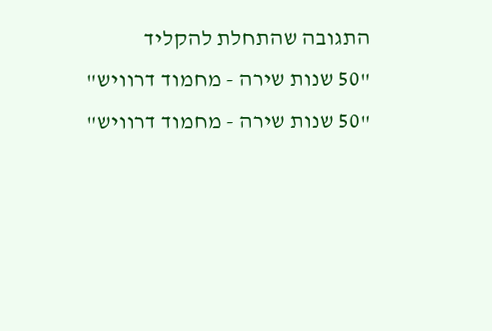התגובה שהתחלת להקליד
"50 שנות שירה - מחמוד דרוויש"
"50 שנות שירה - מחמוד דרוויש"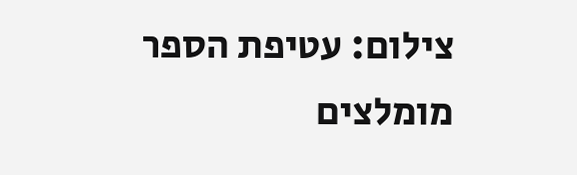צילום: עטיפת הספר
מומלצים